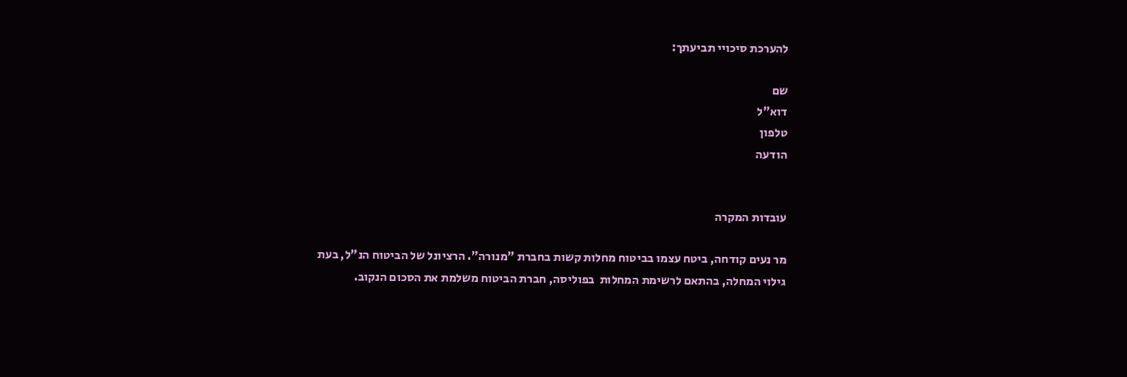להערכת סיכויי תביעתך:

שם
דוא"ל
טלפון
הודעה


עובדות המקרה

מר נעים קודחה, ביטח עצמו בביטוח מחלות קשות בחברת "מנורה". הרציונל של הביטוח הנ"ל, בעת גילוי המחלה, בהתאם לרשימת המחלות  בפוליסה, חברת הביטוח משלמת את הסכום הנקוב.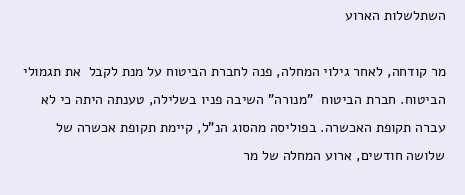השתלשלות הארוע

מר קודחה, לאחר גילוי המחלה, פנה לחברת הביטוח על מנת לקבל  את תגמולי הביטוח. חברת הביטוח  "מנורה" השיבה פניו בשלילה, טענתה היתה כי לא עברה תקופת האכשרה. בפוליסה מהסוג הנ"ל, קיימת תקופת אכשרה של שלושה חודשים, ארוע המחלה של מר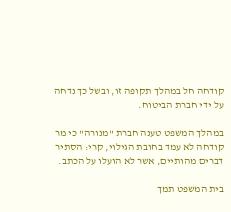קודחה חל במהלך תקופה זו, ובשל כך נדחה על ידי חברת הביטוח.

במהלך המשפט טענה חברת "מנורה" כי מר קודחה לא עמד בחובת הגילוי, קרי: הסתיר דברים מהותיים, אשר לא הועלו על הכתב.

בית המשפט תמך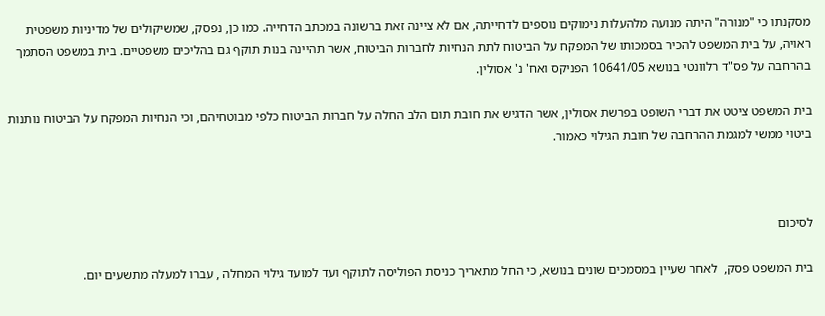מסקנתו כי "מנורה" היתה מנועה מלהעלות נימוקים נוספים לדחייתה, אם לא ציינה זאת ברשונה במכתב הדחייה. כמו כן, נפסק, שמשיקולים של מדיניות משפטית ראויה, על בית המשפט להכיר בסמכותו של המפקח על הביטוח לתת הנחיות לחברות הביטוח, אשר תהיינה בנות תוקף גם בהליכים משפטיים. בית במשפט הסתמך בהרחבה על פס"ד רלוונטי בנושא 10641/05 הפניקס ואח' נ' אסולין.

בית המשפט ציטט את דברי השופט בפרשת אסולין, אשר הדגיש את חובת תום הלב החלה על חברות הביטוח כלפי מבוטחיהם, וכי הנחיות המפקח על הביטוח נותנות ביטוי ממשי למגמת ההרחבה של חובת הגילוי כאמור.



לסיכום

בית המשפט פסק,  לאחר שעיין במסמכים שונים בנושא, כי החל מתאריך כניסת הפוליסה לתוקף ועד למועד גילוי המחלה , עברו למעלה מתשעים יום.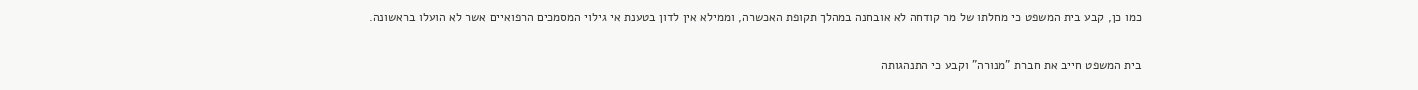כמו כן, קבע בית המשפט כי מחלתו של מר קודחה לא אובחנה במהלך תקופת האכשרה, וממילא אין לדון בטענת אי גילוי המסמכים הרפואיים אשר לא הועלו בראשונה.

בית המשפט חייב את חברת "מנורה" וקבע כי התנהגותה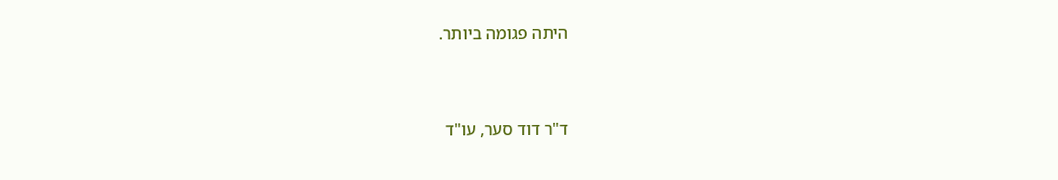היתה פגומה ביותר.



ד"ר דוד סער, עו"ד